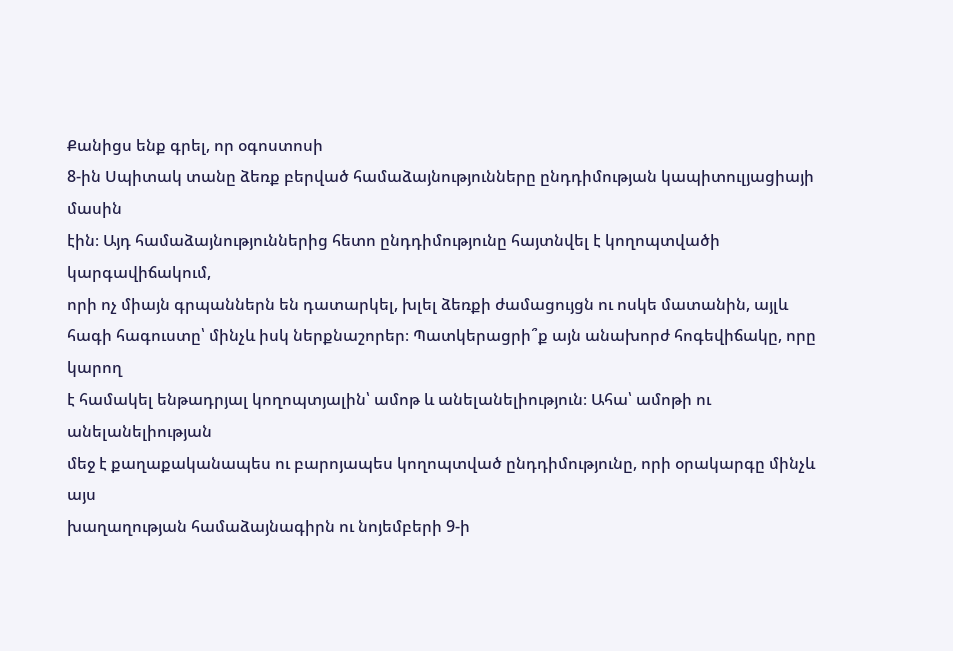Քանիցս ենք գրել, որ օգոստոսի
8-ին Սպիտակ տանը ձեռք բերված համաձայնությունները ընդդիմության կապիտուլյացիայի մասին
էին։ Այդ համաձայնություններից հետո ընդդիմությունը հայտնվել է կողոպտվածի կարգավիճակում,
որի ոչ միայն գրպաններն են դատարկել, խլել ձեռքի ժամացույցն ու ոսկե մատանին, այլև
հագի հագուստը՝ մինչև իսկ ներքնաշորեր։ Պատկերացրի՞ք այն անախորժ հոգեվիճակը, որը կարող
է համակել ենթադրյալ կողոպտյալին՝ ամոթ և անելանելիություն։ Ահա՝ ամոթի ու անելանելիության
մեջ է քաղաքականապես ու բարոյապես կողոպտված ընդդիմությունը, որի օրակարգը մինչև այս
խաղաղության համաձայնագիրն ու նոյեմբերի 9-ի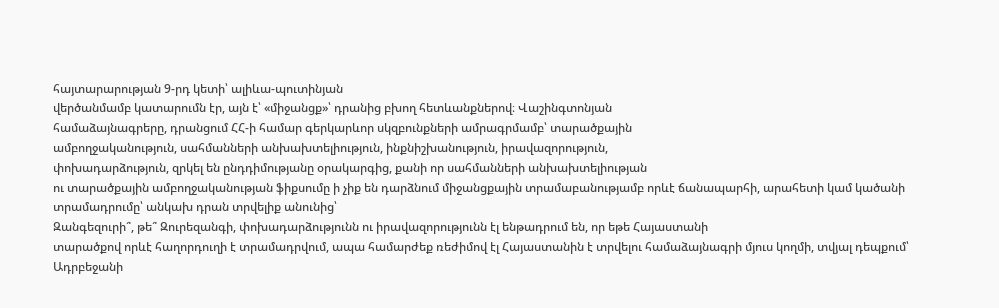հայտարարության 9-րդ կետի՝ ալիևա-պուտինյան
վերծանմամբ կատարումն էր, այն է՝ «միջանցք»՝ դրանից բխող հետևանքներով։ Վաշինգտոնյան
համաձայնագրերը, դրանցում ՀՀ-ի համար գերկարևոր սկզբունքների ամրագրմամբ՝ տարածքային
ամբողջականություն, սահմանների անխախտելիություն, ինքնիշխանություն, իրավազորություն,
փոխադարձություն, զրկել են ընդդիմությանը օրակարգից, քանի որ սահմանների անխախտելիության
ու տարածքային ամբողջականության ֆիքսումը ի չիք են դարձնում միջանցքային տրամաբանությամբ որևէ ճանապարհի, արահետի կամ կածանի
տրամադրումը՝ անկախ դրան տրվելիք անունից՝
Զանգեզուրի՞, թե՞ Զուրեզանգի, փոխադարձությունն ու իրավազորությունն էլ ենթադրում են, որ եթե Հայաստանի
տարածքով որևէ հաղորդուղի է տրամադրվում, ապա համարժեք ռեժիմով էլ Հայաստանին է տրվելու համաձայնագրի մյուս կողմի, տվյալ դեպքում՝ Ադրբեջանի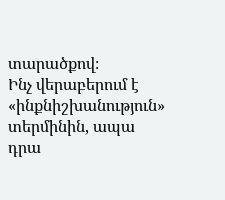տարածքով։
Ինչ վերաբերում է «ինքնիշխանություն» տերմինին, ապա դրա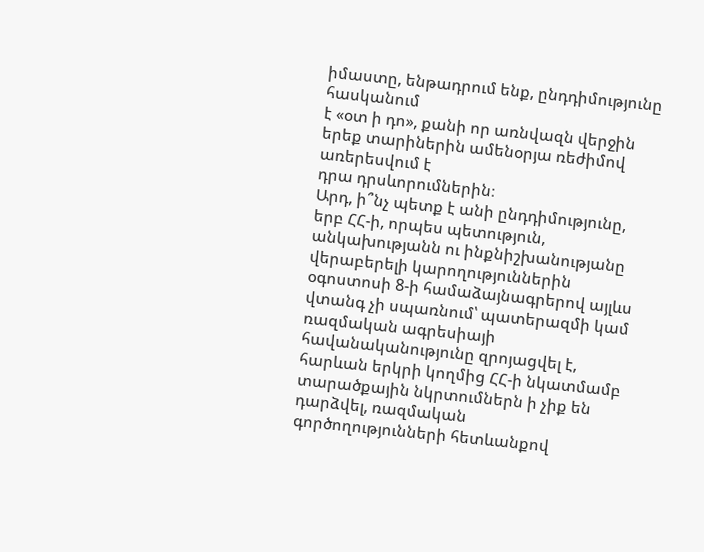իմաստը, ենթադրում ենք, ընդդիմությունը հասկանում
է «օտ ի դո», քանի որ առնվազն վերջին երեք տարիներին ամենօրյա ռեժիմով առերեսվում է
դրա դրսևորումներին։
Արդ, ի՞նչ պետք է անի ընդդիմությունը,
երբ ՀՀ-ի, որպես պետություն, անկախությանն ու ինքնիշխանությանը վերաբերելի կարողություններին
օգոստոսի 8-ի համաձայնագրերով այլևս վտանգ չի սպառնում՝ պատերազմի կամ ռազմական ագրեսիայի
հավանականությունը զրոյացվել է, հարևան երկրի կողմից ՀՀ-ի նկատմամբ տարածքային նկրտումներն ի չիք են դարձվել, ռազմական
գործողությունների հետևանքով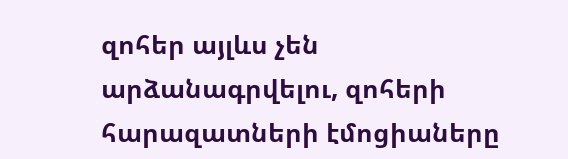զոհեր այլևս չեն
արձանագրվելու, զոհերի հարազատների էմոցիաները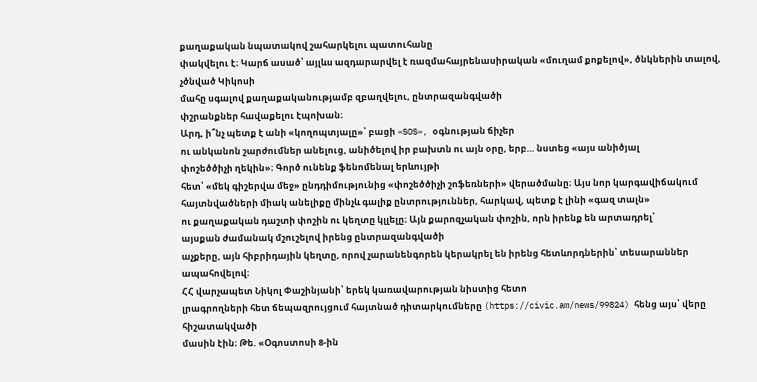քաղաքական նպատակով շահարկելու պատուհանը
փակվելու է։ Կարճ ասած՝ այլևս ազդարարվել է ռազմահայրենասիրական «մուղամ քոքելով», ծնկներին տալով, չծնված Կիկոսի
մահը սգալով քաղաքականությամբ զբաղվելու, ընտրազանգվածի
փշրանքներ հավաքելու էպոխան։
Արդ, ի՞նչ պետք է անի «կողոպտյալը»՝ բացի «SOS», օգնության ճիչեր
ու անկանոն շարժումներ անելուց, անիծելով իր բախտն ու այն օրը, երբ… նստեց «այս անիծյալ
փոշեծծիչի ղեկին»։ Գործ ունենք ֆենոմենալ երևույթի
հետ՝ «մեկ գիշերվա մեջ» ընդդիմությունից «փոշեծծիչի շոֆեռների» վերածմանը։ Այս նոր կարգավիճակում
հայտնվածների միակ անելիքը մինչև գալիք ընտրություններ, հարկավ, պետք է լինի «գազ տալն»
ու քաղաքական դաշտի փոշին ու կեղտը կլլելը։ Այն քարոզչական փոշին, որն իրենք են արտադրել՝
այսքան ժամանակ մշուշելով իրենց ընտրազանգվածի
աչքերը, այն հիբրիդային կեղտը, որով չարանենգորեն կերակրել են իրենց հետևորդներին՝ տեսարաններ ապահովելով։
ՀՀ վարչապետ Նիկոլ Փաշինյանի՝ երեկ կառավարության նիստից հետո
լրագրողների հետ ճեպազրույցում հայտնած դիտարկումները (https://civic.am/news/99824) հենց այս՝ վերը հիշատակվածի
մասին էին։ Թե. «Օգոստոսի 8-ին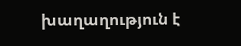խաղաղություն է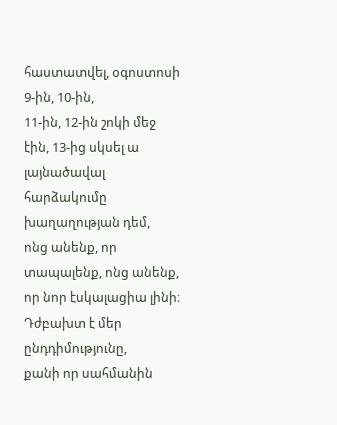հաստատվել, օգոստոսի 9-ին, 10-ին,
11-ին, 12-ին շոկի մեջ էին, 13-ից սկսել ա լայնածավալ հարձակումը խաղաղության դեմ,
ոնց անենք, որ տապալենք, ոնց անենք, որ նոր էսկալացիա լինի։ Դժբախտ է մեր ընդդիմությունը,
քանի որ սահմանին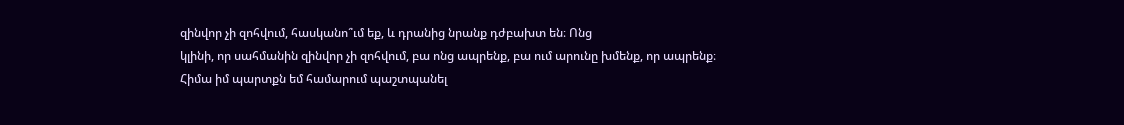զինվոր չի զոհվում, հասկանո՞ւմ եք, և դրանից նրանք դժբախտ են։ Ոնց
կլինի, որ սահմանին զինվոր չի զոհվում, բա ոնց ապրենք, բա ում արունը խմենք, որ ապրենք։
Հիմա իմ պարտքն եմ համարում պաշտպանել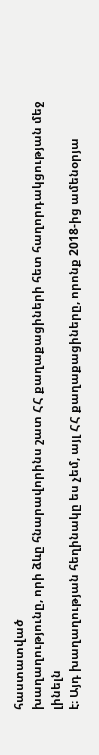հաստատված
խաղաղությունը, որի ձևը հնարավորինս շատ ՀՀ քաղաքացիների հետ հաղորդակցության մեջ լինելն
է։ Այդ խաղաղության հեղինակը ես չեմ, այլ ՀՀ քաղաքացիները, որոնք 2018-ից ամենօրյա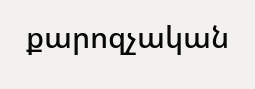քարոզչական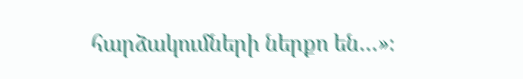հարձակումների ներքո են…»։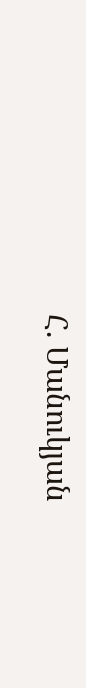Հ. Մանուկյան